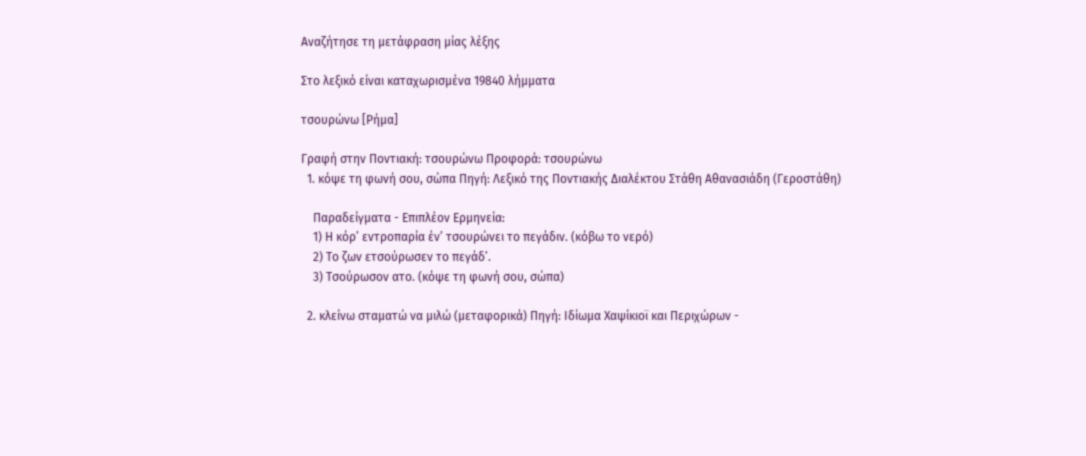Αναζήτησε τη μετάφραση μίας λέξης

Στο λεξικό είναι καταχωρισμένα 19840 λήμματα

τσουρώνω [Ρήμα]

Γραφή στην Ποντιακή: τσουρώνω Προφορά: τσουρώνω
  1. κόψε τη φωνή σου, σώπα Πηγή: Λεξικό της Ποντιακής Διαλέκτου Στάθη Αθανασιάδη (Γεροστάθη)

    Παραδείγματα - Επιπλέον Ερμηνεία:
    1) Η κόρ’ εντροπαρία έν’ τσουρώνει το πεγάδιν. (κόβω το νερό)
    2) Το ζων ετσούρωσεν το πεγάδ’.
    3) Τσούρωσον ατο. (κόψε τη φωνή σου, σώπα)

  2. κλείνω σταματώ να μιλώ (μεταφορικά) Πηγή: Ιδίωμα Χαψίκιοϊ και Περιχώρων -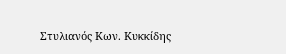Στυλιανός Κων. Κυκκίδης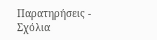Παρατηρήσεις - Σχόλια